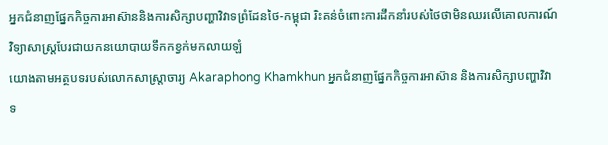អ្នកជំនាញផ្នែកកិច្ចការអាស៊ាននិងការសិក្សាបញ្ហាវិវាទព្រំដែនថៃ-កម្ពុជា រិះគន់ចំពោះការដឹកនាំរបស់ថៃថាមិនឈរលើគោលការណ៍វិទ្យាសាស្រ្តបែរជាយកនយោបាយទឹកកខ្វក់មកលាយឡំ
យោងតាមអត្ថបទរបស់លោកសាស្ត្រាចារ្យ Akaraphong Khamkhun អ្នកជំនាញផ្នែកកិច្ចការអាស៊ាន និងការសិក្សាបញ្ហាវិវាទ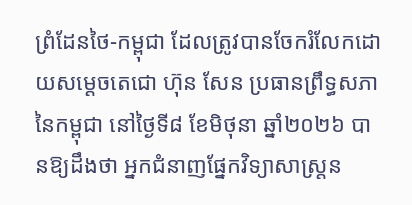ព្រំដែនថៃ-កម្ពុជា ដែលត្រូវបានចែករំលែកដោយសម្ដេចតេជោ ហ៊ុន សែន ប្រធានព្រឹទ្ធសភានៃកម្ពុជា នៅថ្ងៃទី៨ ខែមិថុនា ឆ្នាំ២០២៦ បានឱ្យដឹងថា អ្នកជំនាញផ្នែកវិទ្យាសាស្ត្រន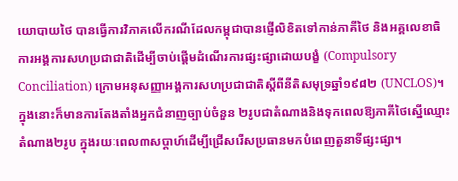យោបាយថៃ បានធ្វើការវិភាគលើករណីដែលកម្ពុជាបានផ្ញើលិខិតទៅកាន់ភាគីថៃ និងអគ្គលេខាធិការអង្គការសហប្រជាជាតិដើម្បីចាប់ផ្តើមដំណើរការផ្សះផ្សាដោយបង្ខំ (Compulsory Conciliation) ក្រោមអនុសញ្ញាអង្គការសហប្រជាជាតិស្តីពីនីតិសមុទ្រឆ្នាំ១៩៨២ (UNCLOS)។ ក្នុងនោះក៏មានការតែងតាំងអ្នកជំនាញច្បាប់ចំនួន ២រូបជាតំណាងនិងទុកពេលឱ្យភាគីថៃស្នើឈ្មោះតំណាង២រូប ក្នុងរយៈពេល៣សប្ដាហ៍ដើម្បីជ្រើសរើសប្រធានមកបំពេញតួនាទីផ្សះផ្សា។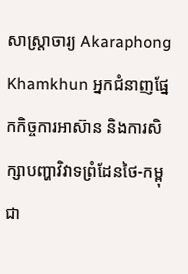សាស្ត្រាចារ្យ Akaraphong Khamkhun អ្នកជំនាញផ្នែកកិច្ចការអាស៊ាន និងការសិក្សាបញ្ហាវិវាទព្រំដែនថៃ-កម្ពុជា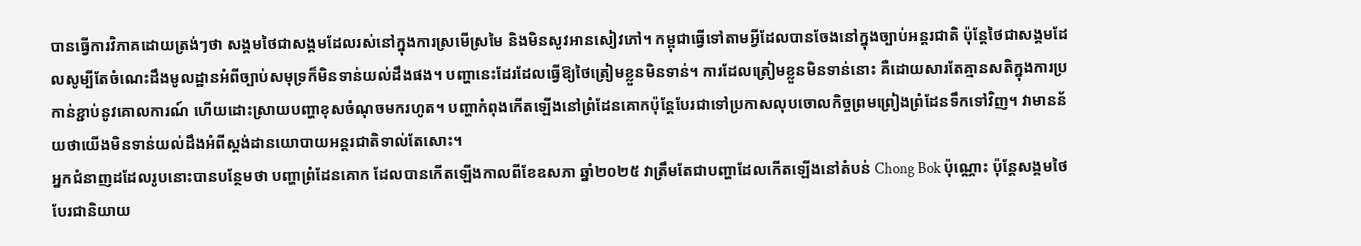បានធ្វើការវិភាគដោយត្រង់ៗថា សង្គមថៃជាសង្គមដែលរស់នៅក្នុងការស្រមើស្រមៃ និងមិនសូវអានសៀវភៅ។ កម្ពុជាធ្វើទៅតាមអ្វីដែលបានចែងនៅក្នុងច្បាប់អន្តរជាតិ ប៉ុន្តែថៃជាសង្គមដែលសូម្បីតែចំណេះដឹងមូលដ្ឋានអំពីច្បាប់សមុទ្រក៏មិនទាន់យល់ដឹងផង។ បញ្ហានេះដែរដែលធ្វើឱ្យថៃត្រៀមខ្លួនមិនទាន់។ ការដែលត្រៀមខ្លួនមិនទាន់នោះ គឺដោយសារតែគ្មានសតិក្នុងការប្រកាន់ខ្ជាប់នូវគោលការណ៍ ហើយដោះស្រាយបញ្ហាខុសចំណុចមករហូត។ បញ្ហាកំពុងកើតឡើងនៅព្រំដែនគោកប៉ុន្តែបែរជាទៅប្រកាសលុបចោលកិច្ចព្រមព្រៀងព្រំដែនទឹកទៅវិញ។ វាមានន័យថាយើងមិនទាន់យល់ដឹងអំពីស្តង់ដានយោបាយអន្តរជាតិទាល់តែសោះ។
អ្នកជំនាញដដែលរូបនោះបានបន្ថែមថា បញ្ហាព្រំដែនគោក ដែលបានកើតឡើងកាលពីខែឧសភា ឆ្នាំ២០២៥ វាត្រឹមតែជាបញ្ហាដែលកើតឡើងនៅតំបន់ Chong Bok ប៉ុណ្ណោះ ប៉ុន្តែសង្គមថៃបែរជានិយាយ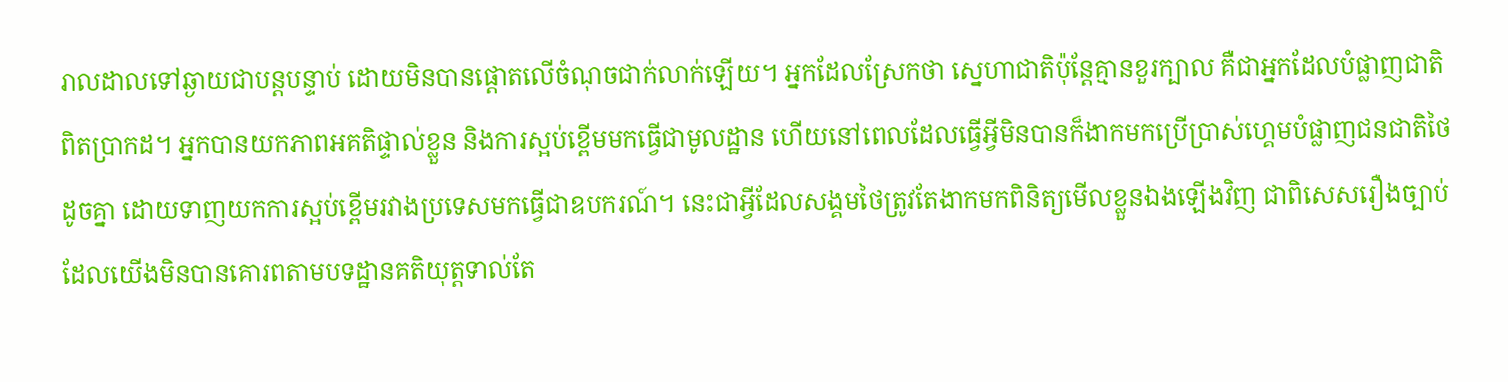រាលដាលទៅឆ្ងាយជាបន្តបន្ទាប់ ដោយមិនបានផ្ដោតលើចំណុចជាក់លាក់ឡើយ។ អ្នកដែលស្រែកថា ស្នេហាជាតិប៉ុន្តែគ្មានខួរក្បាល គឺជាអ្នកដែលបំផ្លាញជាតិពិតប្រាកដ។ អ្នកបានយកភាពអគតិផ្ទាល់ខ្លួន និងការស្អប់ខ្ពើមមកធ្វើជាមូលដ្ឋាន ហើយនៅពេលដែលធ្វើអ្វីមិនបានក៏ងាកមកប្រើប្រាស់ហ្គេមបំផ្លាញជនជាតិថៃដូចគ្នា ដោយទាញយកការស្អប់ខ្ពើមរវាងប្រទេសមកធ្វើជាឧបករណ៍។ នេះជាអ្វីដែលសង្គមថៃត្រូវតែងាកមកពិនិត្យមើលខ្លួនឯងឡើងវិញ ជាពិសេសរឿងច្បាប់ ដែលយើងមិនបានគោរពតាមបទដ្ឋានគតិយុត្តទាល់តែ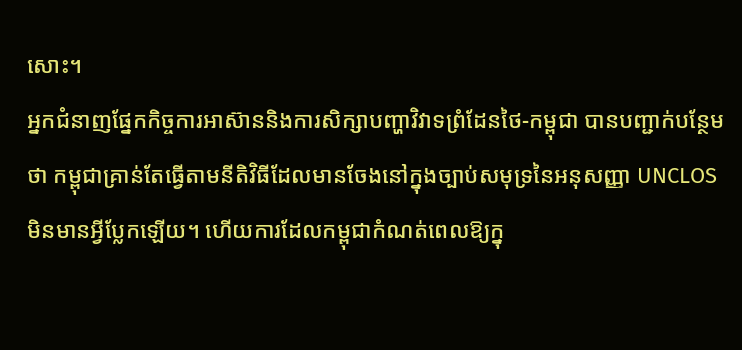សោះ។
អ្នកជំនាញផ្នែកកិច្ចការអាស៊ាននិងការសិក្សាបញ្ហាវិវាទព្រំដែនថៃ-កម្ពុជា បានបញ្ជាក់បន្ថែមថា កម្ពុជាគ្រាន់តែធ្វើតាមនីតិវិធីដែលមានចែងនៅក្នុងច្បាប់សមុទ្រនៃអនុសញ្ញា UNCLOS មិនមានអ្វីប្លែកឡើយ។ ហើយការដែលកម្ពុជាកំណត់ពេលឱ្យក្នុ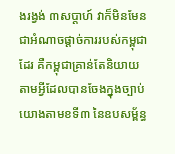ងរង្វង់ ៣សប្ដាហ៍ វាក៏មិនមែនជាអំណាចផ្ដាច់ការរបស់កម្ពុជាដែរ គឺកម្ពុជាគ្រាន់តែនិយាយតាមអ្វីដែលបានចែងក្នុងច្បាប់ យោងតាមខទី៣ នៃឧបសម្ព័ន្ធ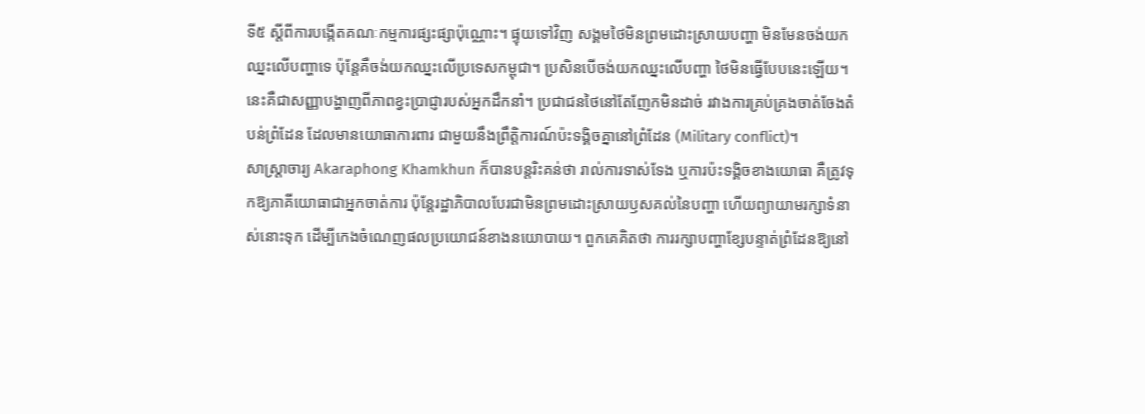ទី៥ ស្តីពីការបង្កើតគណៈកម្មការផ្សះផ្សាប៉ុណ្ណោះ។ ផ្ទុយទៅវិញ សង្គមថៃមិនព្រមដោះស្រាយបញ្ហា មិនមែនចង់យកឈ្នះលើបញ្ហាទេ ប៉ុន្តែគឺចង់យកឈ្នះលើប្រទេសកម្ពុជា។ ប្រសិនបើចង់យកឈ្នះលើបញ្ហា ថៃមិនធ្វើបែបនេះឡើយ។ នេះគឺជាសញ្ញាបង្ហាញពីភាពខ្វះប្រាជ្ញារបស់អ្នកដឹកនាំ។ ប្រជាជនថៃនៅតែញែកមិនដាច់ រវាងការគ្រប់គ្រងចាត់ចែងតំបន់ព្រំដែន ដែលមានយោធាការពារ ជាមួយនឹងព្រឹត្តិការណ៍ប៉ះទង្គិចគ្នានៅព្រំដែន (Military conflict)។
សាស្ត្រាចារ្យ Akaraphong Khamkhun ក៏បានបន្តរិះគន់ថា រាល់ការទាស់ទែង ឬការប៉ះទង្គិចខាងយោធា គឺត្រូវទុកឱ្យភាគីយោធាជាអ្នកចាត់ការ ប៉ុន្តែរដ្ឋាភិបាលបែរជាមិនព្រមដោះស្រាយឫសគល់នៃបញ្ហា ហើយព្យាយាមរក្សាទំនាស់នោះទុក ដើម្បីកេងចំណេញផលប្រយោជន៍ខាងនយោបាយ។ ពួកគេគិតថា ការរក្សាបញ្ហាខ្សែបន្ទាត់ព្រំដែនឱ្យនៅ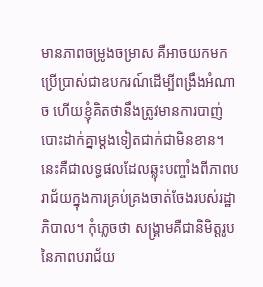មានភាពចម្រូងចម្រាស គឺអាចយកមកប្រើប្រាស់ជាឧបករណ៍ដើម្បីពង្រឹងអំណាច ហើយខ្ញុំគិតថានឹងត្រូវមានការបាញ់បោះដាក់គ្នាម្តងទៀតជាក់ជាមិនខាន។ នេះគឺជាលទ្ធផលដែលឆ្លុះបញ្ចាំងពីភាពបរាជ័យក្នុងការគ្រប់គ្រងចាត់ចែងរបស់រដ្ឋាភិបាល។ កុំភ្លេចថា សង្គ្រាមគឺជានិមិត្តរូប នៃភាពបរាជ័យ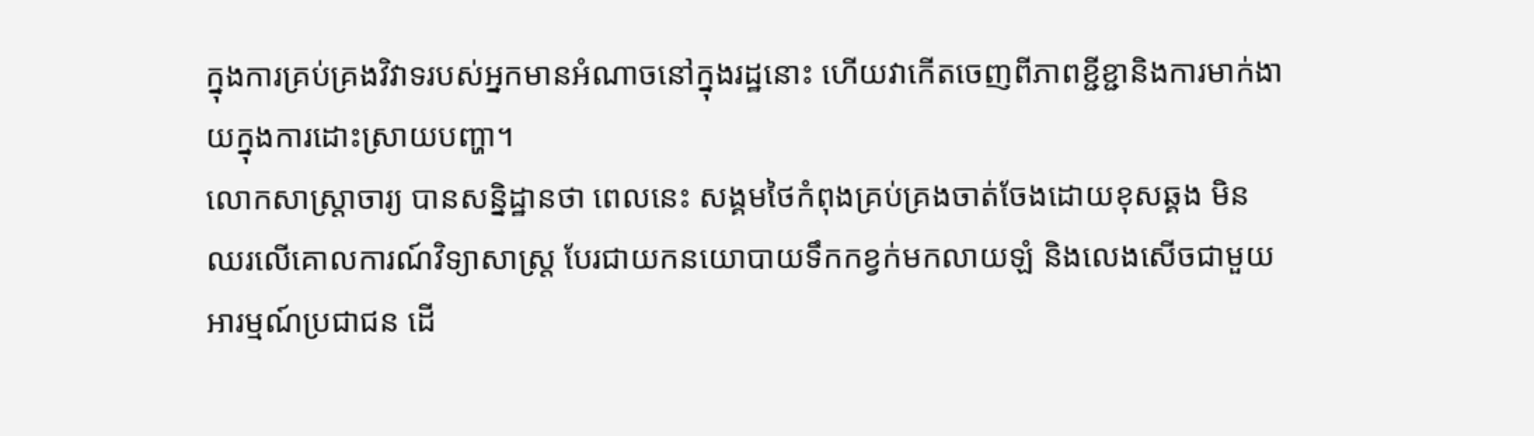ក្នុងការគ្រប់គ្រងវិវាទរបស់អ្នកមានអំណាចនៅក្នុងរដ្ឋនោះ ហើយវាកើតចេញពីភាពខ្ជីខ្ជានិងការមាក់ងាយក្នុងការដោះស្រាយបញ្ហា។
លោកសាស្ត្រាចារ្យ បានសន្និដ្ឋានថា ពេលនេះ សង្គមថៃកំពុងគ្រប់គ្រងចាត់ចែងដោយខុសឆ្គង មិនឈរលើគោលការណ៍វិទ្យាសាស្ត្រ បែរជាយកនយោបាយទឹកកខ្វក់មកលាយឡំ និងលេងសើចជាមួយអារម្មណ៍ប្រជាជន ដើ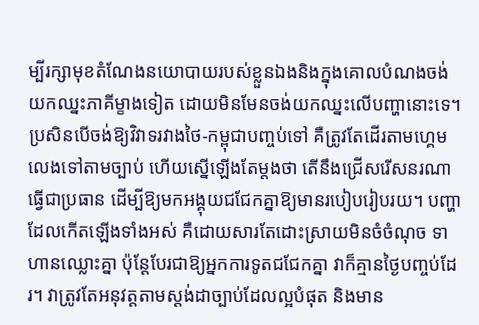ម្បីរក្សាមុខតំណែងនយោបាយរបស់ខ្លួនឯងនិងក្នុងគោលបំណងចង់យកឈ្នះភាគីម្ខាងទៀត ដោយមិនមែនចង់យកឈ្នះលើបញ្ហានោះទេ។ ប្រសិនបើចង់ឱ្យវិវាទរវាងថៃ-កម្ពុជាបញ្ចប់ទៅ គឺត្រូវតែដើរតាមហ្គេមលេងទៅតាមច្បាប់ ហើយស្នើឡើងតែម្តងថា តើនឹងជ្រើសរើសនរណាធ្វើជាប្រធាន ដើម្បីឱ្យមកអង្គុយជជែកគ្នាឱ្យមានរបៀបរៀបរយ។ បញ្ហាដែលកើតឡើងទាំងអស់ គឺដោយសារតែដោះស្រាយមិនចំចំណុច ទាហានឈ្លោះគ្នា ប៉ុន្តែបែរជាឱ្យអ្នកការទូតជជែកគ្នា វាក៏គ្មានថ្ងៃបញ្ចប់ដែរ។ វាត្រូវតែអនុវត្តតាមស្តង់ដាច្បាប់ដែលល្អបំផុត និងមាន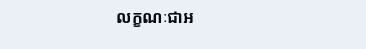លក្ខណៈជាអ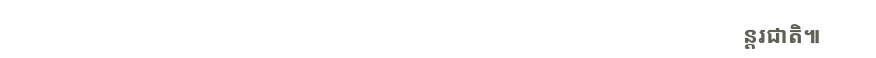ន្តរជាតិ៕